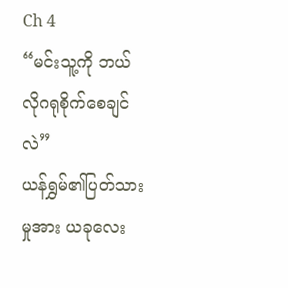Ch 4
“မင်းသူ့ကို ဘယ်လိုဂရုစိုက်စေချင်လဲ”
ယန်ရွှမ်၏ပြတ်သားမှုအား ယခုလေး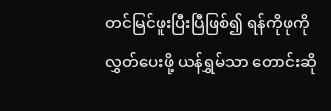တင်မြင်ဖူးပြီးပြီဖြစ်၍ ရန်ကိုဖုကိုလွှတ်ပေးဖို့ ယန်ရွှမ်သာ တောင်းဆို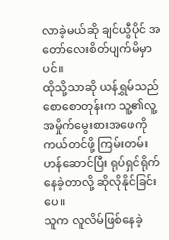လာခဲ့မယ်ဆို ချင်ယွီပိုင် အတော်လေးစိတ်ပျက်မိမှာပင်။
ထိုသို့သာဆို ယန်ရွှမ်သည် စောစောတုန်းက သူ့၏လူ့အမှိုက်မွေးစားအဖေကို ကယ်တင်ဖို့ ကြမ်းတမ်းဟန်ဆောင်ပြီး ရုပ်ရှင်ရိုက်နေခဲ့တာလို့ ဆိုလိုနိုင်ခြင်းပေ။
သူက လူလိမ်ဖြစ်နေခဲ့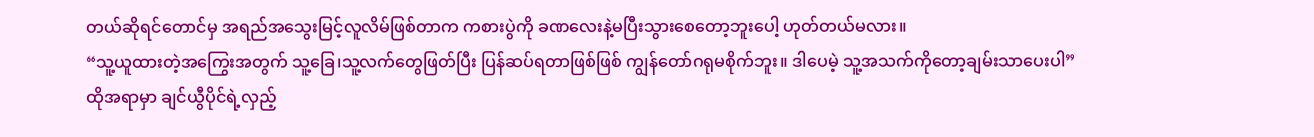တယ်ဆိုရင်တောင်မှ အရည်အသွေးမြင့်လူလိမ်ဖြစ်တာက ကစားပွဲကို ခဏလေးနဲ့မပြီးသွားစေတော့ဘူးပေါ့ ဟုတ်တယ်မလား။
“သူ့ယူထားတဲ့အကြွေးအတွက် သူ့ခြေ၊သူ့လက်တွေဖြတ်ပြီး ပြန်ဆပ်ရတာဖြစ်ဖြစ် ကျွန်တော်ဂရုမစိုက်ဘူး။ ဒါပေမဲ့ သူ့အသက်ကိုတော့ချမ်းသာပေးပါ”
ထိုအရာမှာ ချင်ယွီပိုင်ရဲ့လှည့်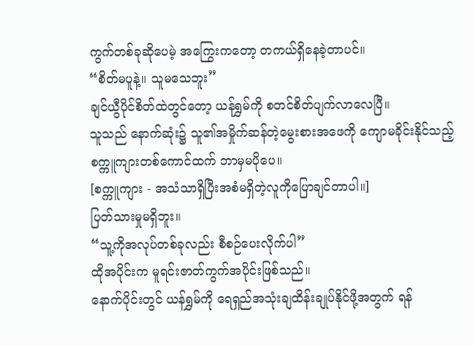ကွက်တစ်ခုဆိုပေမဲ့ အကြွေးကတော့ တကယ်ရှိနေခဲ့တာပင်။
“စိတ်မပူနဲ့။ သူမသေဘူး”
ချင်ယွီပိုင်စိတ်ထဲတွင်တော့ ယန်ရွှမ်ကို စတင်စိတ်ပျက်လာလေပြီ။
သူသည် နောက်ဆုံး၌ သူ၏အမှိုက်ဆန်တဲ့မွေးစားအဖေကို ကျောမခိုင်းနိုင်သည့် စက္ကူကျားတစ်ကောင်ထက် ဘာမှမပိုပေ။
[စက္ကူကျား - အသံသာရှိပြီးအစံမရှိတဲ့လူကိုပြောချင်တာပါ။]
ပြတ်သားမှုမရှိဘူး။
“သူ့ကိုအလုပ်တစ်ခုလည်း စီစဉ်ပေးလိုက်ပါ”
ထိုအပိုင်းက မူရင်းဇာတ်ကွက်အပိုင်းဖြစ်သည်။
နောက်ပိုင်းတွင် ယန်ရွှမ်ကို ရေရှည်အသုံးချထိန်းချုပ်နိုင်ဖို့အတွက် ရန်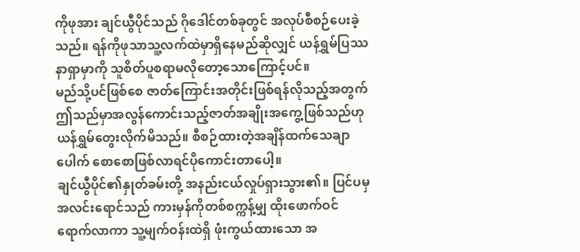ကိုဖုအား ချင်ယွီပိုင်သည် ဂိုဒေါင်တစ်ခုတွင် အလုပ်စီစဉ်ပေးခဲ့သည်။ ရန်ကိုဖုသာသူ့လက်ထဲမှာရှိနေမည်ဆိုလျှင် ယန်ရွှမ်ပြဿနာရှာမှာကို သူစိတ်ပူစရာမလိုတော့သောကြောင့်ပင်။
မည်သို့ပင်ဖြစ်စေ ဇာတ်ကြောင်းအတိုင်းဖြစ်ရန်လိုသည့်အတွက် ဤသည်မှာအလွန်ကောင်းသည့်ဇာတ်အချိုးအကွေ့ဖြစ်သည်ဟု ယန်ရွှမ်တွေးလိုက်မိသည်။ စီစဉ်ထားတဲ့အချိန်ထက်သေချာပေါက် စောစောဖြစ်လာရင်ပိုကောင်းတာပေါ့။
ချင်ယွီပိုင်၏နှုတ်ခမ်းတို့ အနည်းငယ်လှုပ်ရှားသွား၏။ ပြင်ပမှအလင်းရောင်သည် ကားမှန်ကိုတစ်စက္ကန့်မျှ ထိုးဖောက်ဝင်ရောက်လာကာ သူ့မျက်ဝန်းထဲရှိ ဖုံးကွယ်ထားသော အ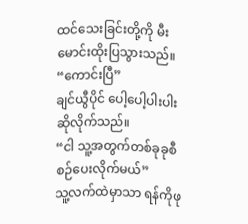ထင်သေးခြင်းတို့ကို မီးမောင်းထိုးပြသွားသည်။
“ကောင်းပြီ”
ချင်ယွီပိုင် ပေါ့ပေါ့ပါးပါးဆိုလိုက်သည်။
“ငါ သူ့အတွက်တစ်ခုခုစီစဉ်ပေးလိုက်မယ်”
သူ့လက်ထဲမှာသာ ရန်ကိုဖု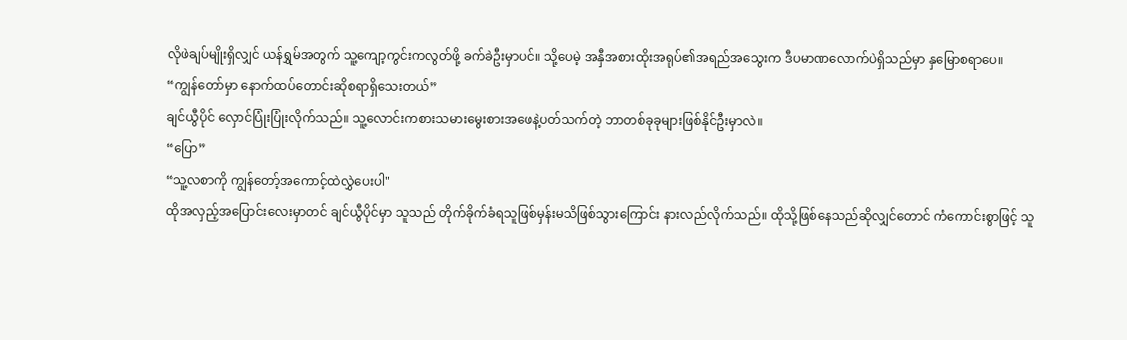လိုဖဲချပ်မျိုးရှိလျှင် ယန်ရွှမ်အတွက် သူ့ကျော့ကွင်းကလွတ်ဖို့ ခက်ခဲဦးမှာပင်။ သို့ပေမဲ့ အနှီအစားထိုးအရုပ်၏အရည်အသွေးက ဒီပမာဏလောက်ပဲရှိသည်မှာ နှမြောစရာပေ။
“ကျွန်တော်မှာ နောက်ထပ်တောင်းဆိုစရာရှိသေးတယ်”
ချင်ယွီပိုင် လှောင်ပြုံးပြုံးလိုက်သည်။ သူ့လောင်းကစားသမားမွေးစားအဖေနဲ့ပတ်သက်တဲ့ ဘာတစ်ခုခုများဖြစ်နိုင်ဦးမှာလဲ။
“ပြော”
“သူ့လစာကို ကျွန်တော့်အကောင့်ထဲလွှဲပေးပါ"
ထိုအလှည့်အပြောင်းလေးမှာတင် ချင်ယွီပိုင်မှာ သူသည် တိုက်ခိုက်ခံရသူဖြစ်မှန်းမသိဖြစ်သွားကြောင်း နားလည်လိုက်သည်။ ထိုသို့ဖြစ်နေသည်ဆိုလျှင်တောင် ကံကောင်းစွာဖြင့် သူ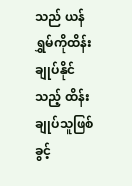သည် ယန်ရွှမ်ကိုထိန်းချုပ်နိုင်သည့် ထိန်းချုပ်သူဖြစ်ခွင့်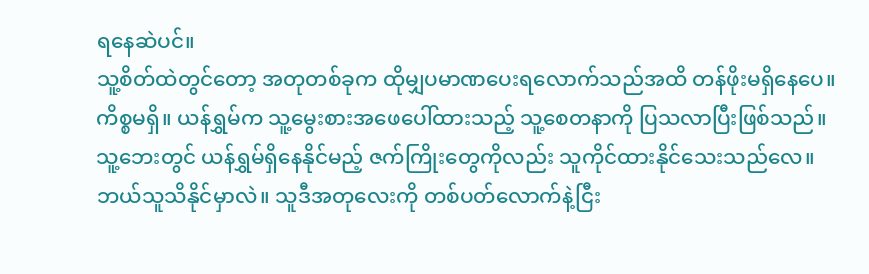ရနေဆဲပင်။
သူ့စိတ်ထဲတွင်တော့ အတုတစ်ခုက ထိုမျှပမာဏပေးရလောက်သည်အထိ တန်ဖိုးမရှိနေပေ။
ကိစ္စမရှိ။ ယန်ရွှမ်က သူ့မွေးစားအဖေပေါ်ထားသည့် သူ့စေတနာကို ပြသလာပြီးဖြစ်သည်။ သူ့ဘေးတွင် ယန်ရွှမ်ရှိနေနိုင်မည့် ဇက်ကြိုးတွေကိုလည်း သူကိုင်ထားနိုင်သေးသည်လေ။
ဘယ်သူသိနိုင်မှာလဲ။ သူဒီအတုလေးကို တစ်ပတ်လောက်နဲ့ငြီး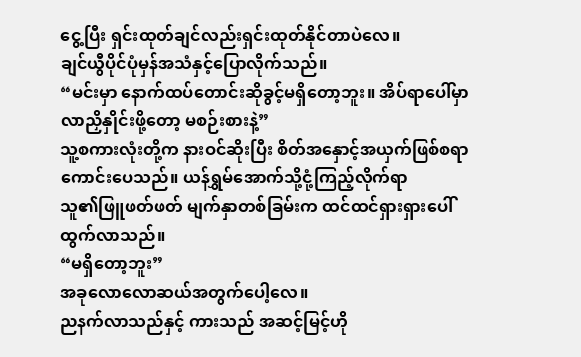ငွေ့ပြီး ရှင်းထုတ်ချင်လည်းရှင်းထုတ်နိုင်တာပဲလေ။
ချင်ယွီပိုင်ပုံမှန်အသံနှင့်ပြောလိုက်သည်။
“မင်းမှာ နောက်ထပ်တောင်းဆိုခွင့်မရှိတော့ဘူး။ အိပ်ရာပေါ်မှာ လာညှိနှိုင်းဖို့တော့ မစဉ်းစားနဲ့”
သူ့စကားလုံးတို့က နားဝင်ဆိုးပြီး စိတ်အနှောင့်အယှက်ဖြစ်စရာကောင်းပေသည်။ ယန်ရွှမ်အောက်သို့ငုံ့ကြည့်လိုက်ရာ
သူ၏ဖြူဖတ်ဖတ် မျက်နှာတစ်ခြမ်းက ထင်ထင်ရှားရှားပေါ်ထွက်လာသည်။
“မရှိတော့ဘူး”
အခုလောလောဆယ်အတွက်ပေါ့လေ။
ညနက်လာသည်နှင့် ကားသည် အဆင့်မြင့်ဟို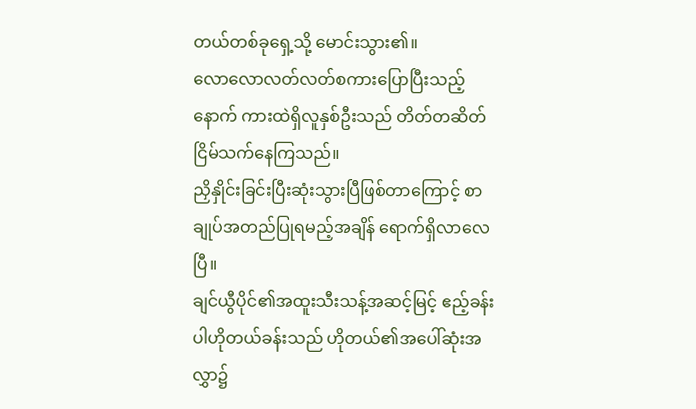တယ်တစ်ခုရှေ့သို့ မောင်းသွား၏။
လောလောလတ်လတ်စကားပြောပြီးသည့်နောက် ကားထဲရှိလူနှစ်ဦးသည် တိတ်တဆိတ် ငြိမ်သက်နေကြသည်။
ညှိနှိုင်းခြင်းပြီးဆုံးသွားပြီဖြစ်တာကြောင့် စာချုပ်အတည်ပြုရမည့်အချိန် ရောက်ရှိလာလေပြီ။
ချင်ယွီပိုင်၏အထူးသီးသန့်အဆင့်မြင့် ဧည့်ခန်းပါဟိုတယ်ခန်းသည် ဟိုတယ်၏အပေါ်ဆုံးအလွှာ၌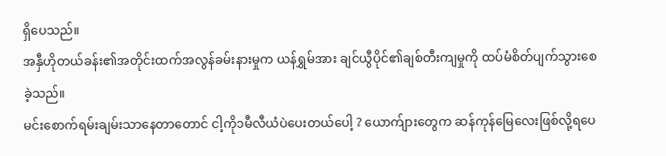ရှိပေသည်။
အနှီဟိုတယ်ခန်း၏အတိုင်းထက်အလွန်ခမ်းနားမှုက ယန်ရွှမ်အား ချင်ယွီပိုင်၏ချစ်တီးကျမှုကို ထပ်မံစိတ်ပျက်သွားစေခဲ့သည်။
မင်းစောက်ရမ်းချမ်းသာနေတာတောင် ငါ့ကို၁မီလီယံပဲပေးတယ်ပေါ့ ? ယောက်ျားတွေက ဆန်ကုန်မြေလေးဖြစ်လို့ရပေ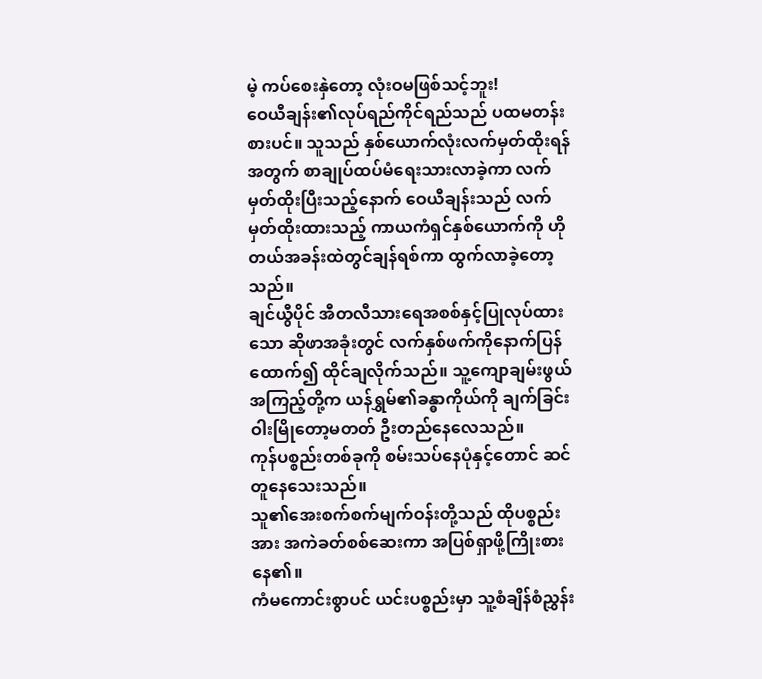မဲ့ ကပ်စေးနှဲတော့ လုံးဝမဖြစ်သင့်ဘူး!
ဝေယီချန်း၏လုပ်ရည်ကိုင်ရည်သည် ပထမတန်းစားပင်။ သူသည် နှစ်ယောက်လုံးလက်မှတ်ထိုးရန်အတွက် စာချုပ်ထပ်မံရေးသားလာခဲ့ကာ လက်မှတ်ထိုးပြီးသည့်နောက် ဝေယီချန်းသည် လက်မှတ်ထိုးထားသည့် ကာယကံရှင်နှစ်ယောက်ကို ဟိုတယ်အခန်းထဲတွင်ချန်ရစ်ကာ ထွက်လာခဲ့တော့သည်။
ချင်ယွီပိုင် အီတလီသားရေအစစ်နှင့်ပြုလုပ်ထားသော ဆိုဖာအခုံးတွင် လက်နှစ်ဖက်ကိုနောက်ပြန်ထောက်၍ ထိုင်ချလိုက်သည်။ သူ့ကျောချမ်းဖွယ်အကြည့်တို့က ယန်ရွှမ်၏ခန္ဓာကိုယ်ကို ချက်ခြင်းဝါးမြိုတော့မတတ် ဦးတည်နေလေသည်။
ကုန်ပစ္စည်းတစ်ခုကို စမ်းသပ်နေပုံနှင့်တောင် ဆင်တူနေသေးသည်။
သူ၏အေးစက်စက်မျက်ဝန်းတို့သည် ထိုပစ္စည်းအား အကဲခတ်စစ်ဆေးကာ အပြစ်ရှာဖို့ကြိုးစားနေ၏။
ကံမကောင်းစွာပင် ယင်းပစ္စည်းမှာ သူ့စံချိန်စံညွှန်း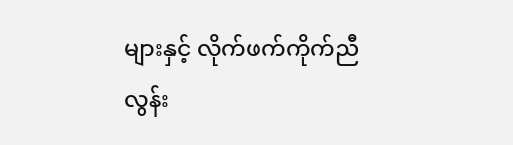များနှင့် လိုက်ဖက်ကိုက်ညီလွန်း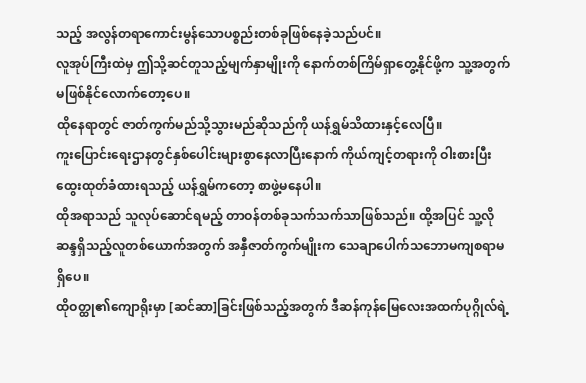သည့် အလွန်တရာကောင်းမွန်သောပစ္စည်းတစ်ခုဖြစ်နေခဲ့သည်ပင်။
လူအုပ်ကြီးထဲမှ ဤသို့ဆင်တူသည့်မျက်နှာမျိုးကို နောက်တစ်ကြိမ်ရှာတွေ့နိုင်ဖို့က သူ့အတွက်မဖြစ်နိုင်လောက်တော့ပေ။
ထိုနေရာတွင် ဇာတ်ကွက်မည်သို့သွားမည်ဆိုသည်ကို ယန်ရွှမ်သိထားနှင့်လေပြီ။
ကူးပြောင်းရေးဌာနတွင်နှစ်ပေါင်းများစွာနေလာပြီးနောက် ကိုယ်ကျင့်တရားကို ဝါးစားပြီးထွေးထုတ်ခံထားရသည့် ယန်ရွှမ်ကတော့ စာဖွဲ့မနေပါ။
ထိုအရာသည် သူလုပ်ဆောင်ရမည့် တာဝန်တစ်ခုသက်သက်သာဖြစ်သည်။ ထို့အပြင် သူ့လိုဆန္ဒရှိသည့်လူတစ်ယောက်အတွက် အနှီဇာတ်ကွက်မျိုးက သေချာပေါက်သဘောမကျစရာမရှိပေ။
ထိုဝတ္ထု၏ကျောရိုးမှာ [ဆင်ဆာ]ခြင်းဖြစ်သည့်အတွက် ဒီဆန်ကုန်မြေလေးအထက်ပုဂ္ဂိုလ်ရဲ့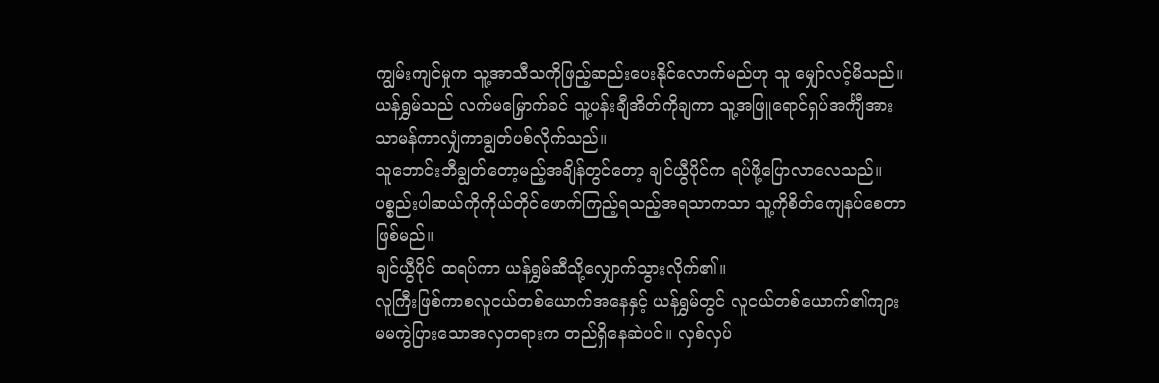ကျွမ်းကျင်မှုက သူ့အာသီသကိုဖြည့်ဆည်းပေးနိုင်လောက်မည်ဟု သူ မျှော်လင့်မိသည်။
ယန်ရွှမ်သည် လက်မမြှောက်ခင် သူ့ပန်းချီအိတ်ကိုချကာ သူ့အဖြူရောင်ရှပ်အင်္ကျီအား သာမန်ကာလျှံကာချွတ်ပစ်လိုက်သည်။
သူဘောင်းဘီချွတ်တော့မည့်အချိန်တွင်တော့ ချင်ယွီပိုင်က ရပ်ဖို့ပြောလာလေသည်။ ပစ္စည်းပါဆယ်ကိုကိုယ်တိုင်ဖောက်ကြည့်ရသည့်အရသာကသာ သူ့ကိုစိတ်ကျေနပ်စေတာဖြစ်မည်။
ချင်ယွီပိုင် ထရပ်ကာ ယန်ရွှမ်ဆီသို့လျှောက်သွားလိုက်၏။
လူကြီးဖြစ်ကာစလူငယ်တစ်ယောက်အနေနှင့် ယန်ရွှမ်တွင် လူငယ်တစ်ယောက်၏ကျားမမကွဲပြားသောအလှတရားက တည်ရှိနေဆဲပင်။ လှစ်လှပ်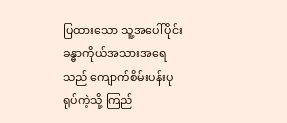ပြထားသော သူ့အပေါ်ပိုင်းခန္ဓာကိုယ်အသားအရေသည် ကျောက်စိမ်းပန်းပုရုပ်ကဲ့သို့ ကြည်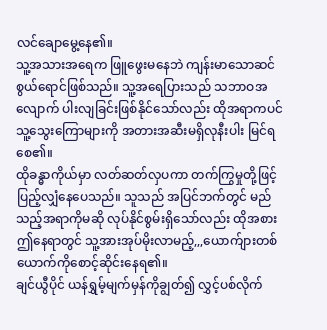လင်ချောမွေ့နေ၏။
သူ့အသားအရေက ဖြူဖွေးမနေဘဲ ကျန်းမာသောဆင်စွယ်ရောင်ဖြစ်သည်။ သူ့အရေပြားသည် သဘာဝအလျောက် ပါးလျခြင်းဖြစ်နိုင်သော်လည်း ထိုအရာကပင် သူ့သွေးကြောများကို အတားအဆီးမရှိလုနီးပါး မြင်ရစေ၏။
ထိုခန္ဓာကိုယ်မှာ လတ်ဆတ်လှပကာ တက်ကြွမှုတို့ဖြင့်ပြည့်လျှံနေပေသည်။ သူသည် အပြင်ဘက်တွင် မည်သည့်အရာကိုမဆို လုပ်နိုင်စွမ်းရှိသော်လည်း ထိုအစား ဤနေရာတွင် သူ့အားအုပ်မိုးလာမည့်,,,ယောက်ျားတစ်ယောက်ကိုစောင့်ဆိုင်းနေရ၏။
ချင်ယွီပိုင် ယန်ရွှမ့်မျက်မှန်ကိုချွတ်၍ လွှင့်ပစ်လိုက်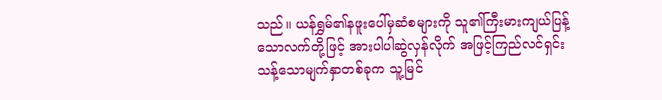သည်။ ယန်ရွှမ်၏နဖူးပေါ်မှဆံစများကို သူ၏ကြီးမားကျယ်ပြန့်သောလက်တို့ဖြင့် အားပါပါဆွဲလှန်လိုက် အဖြင့်ကြည်လင်ရှင်းသန့်သောမျက်နှာတစ်ခုက သူ့မြင်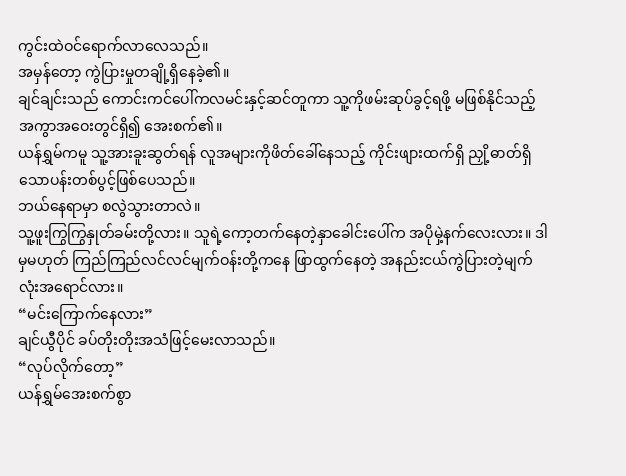ကွင်းထဲဝင်ရောက်လာလေသည်။
အမှန်တော့ ကွဲပြားမှုတချို့ရှိနေခဲ့၏။
ချင်ချင်းသည် ကောင်းကင်ပေါ်ကလမင်းနှင့်ဆင်တူကာ သူ့ကိုဖမ်းဆုပ်ခွင့်ရဖို့ မဖြစ်နိုင်သည့် အကွာအဝေးတွင်ရှိ၍ အေးစက်၏။
ယန်ရွှမ်ကမူ သူ့အားခူးဆွတ်ရန် လူအများကိုဖိတ်ခေါ်နေသည့် ကိုင်းဖျားထက်ရှိ ညှို့ဓာတ်ရှိသောပန်းတစ်ပွင့်ဖြစ်ပေသည်။
ဘယ်နေရာမှာ စလွဲသွားတာလဲ။
သူ့ဖူးကြွကြွနှုတ်ခမ်းတို့လား။ သူရဲ့ကော့တက်နေတဲ့နှာခေါင်းပေါ်က အပိုမှဲ့နက်လေးလား။ ဒါမှမဟုတ် ကြည်ကြည်လင်လင်မျက်ဝန်းတို့ကနေ ဖြာထွက်နေတဲ့ အနည်းငယ်ကွဲပြားတဲ့မျက်လုံးအရောင်လား။
“မင်းကြောက်နေလား”
ချင်ယွီပိုင် ခပ်တိုးတိုးအသံဖြင့်မေးလာသည်။
“လုပ်လိုက်တော့”
ယန်ရွှမ်အေးစက်စွာ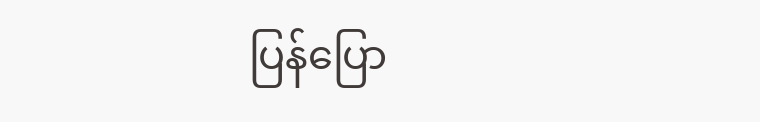ပြန်ပြော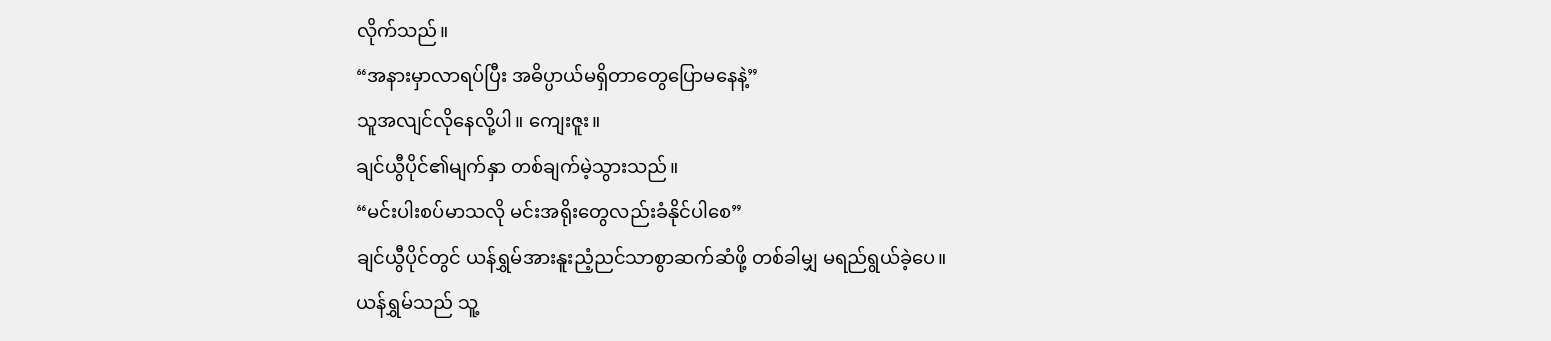လိုက်သည်။
“အနားမှာလာရပ်ပြီး အဓိပ္ပာယ်မရှိတာတွေပြောမနေနဲ့”
သူအလျင်လိုနေလို့ပါ။ ကျေးဇူး။
ချင်ယွီပိုင်၏မျက်နှာ တစ်ချက်မဲ့သွားသည်။
“မင်းပါးစပ်မာသလို မင်းအရိုးတွေလည်းခံနိုင်ပါစေ”
ချင်ယွီပိုင်တွင် ယန်ရွှမ်အားနူးညံ့ညင်သာစွာဆက်ဆံဖို့ တစ်ခါမျှ မရည်ရွယ်ခဲ့ပေ။
ယန်ရွှမ်သည် သူ့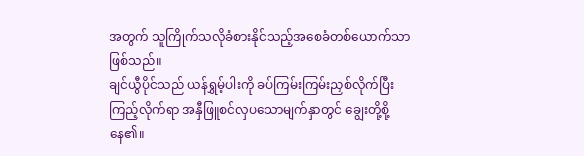အတွက် သူကြိုက်သလိုခံစားနိုင်သည့်အစေခံတစ်ယောက်သာဖြစ်သည်။
ချင်ယွီပိုင်သည် ယန်ရွှမ့်ပါးကို ခပ်ကြမ်းကြမ်းညှစ်လိုက်ပြီးကြည့်လိုက်ရာ အနှီဖြူစင်လှပသောမျက်နှာတွင် ချွေးတို့စို့နေ၏။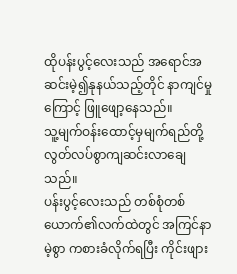ထိုပန်းပွင့်လေးသည် အရောင်အဆင်းမဲ့၍နုနယ်သည့်တိုင် နာကျင်မှုကြောင့် ဖြူဖျော့နေသည်။
သူ့မျက်ဝန်းထောင့်မှမျက်ရည်တို့ လွတ်လပ်စွာကျဆင်းလာချေသည်။
ပန်းပွင့်လေးသည် တစ်စုံတစ်ယောက်၏လက်ထဲတွင် အကြင်နာမဲ့စွာ ကစားခံလိုက်ရပြီး ကိုင်းဖျား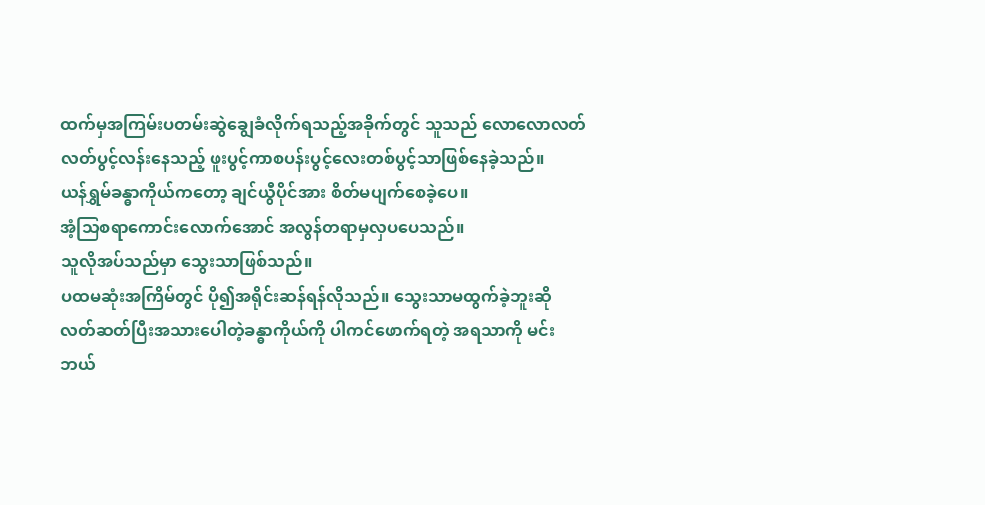ထက်မှအကြမ်းပတမ်းဆွဲချွေခံလိုက်ရသည့်အခိုက်တွင် သူသည် လောလောလတ်လတ်ပွင့်လန်းနေသည့် ဖူးပွင့်ကာစပန်းပွင့်လေးတစ်ပွင့်သာဖြစ်နေခဲ့သည်။
ယန်ရွှမ်ခန္ဓာကိုယ်ကတော့ ချင်ယွီပိုင်အား စိတ်မပျက်စေခဲ့ပေ။
အံ့သြစရာကောင်းလောက်အောင် အလွန်တရာမှလှပပေသည်။
သူလိုအပ်သည်မှာ သွေးသာဖြစ်သည်။
ပထမဆုံးအကြိမ်တွင် ပို၍အရိုင်းဆန်ရန်လိုသည်။ သွေးသာမထွက်ခဲ့ဘူးဆို လတ်ဆတ်ပြီးအသားပေါတဲ့ခန္ဓာကိုယ်ကို ပါကင်ဖောက်ရတဲ့ အရသာကို မင်းဘယ်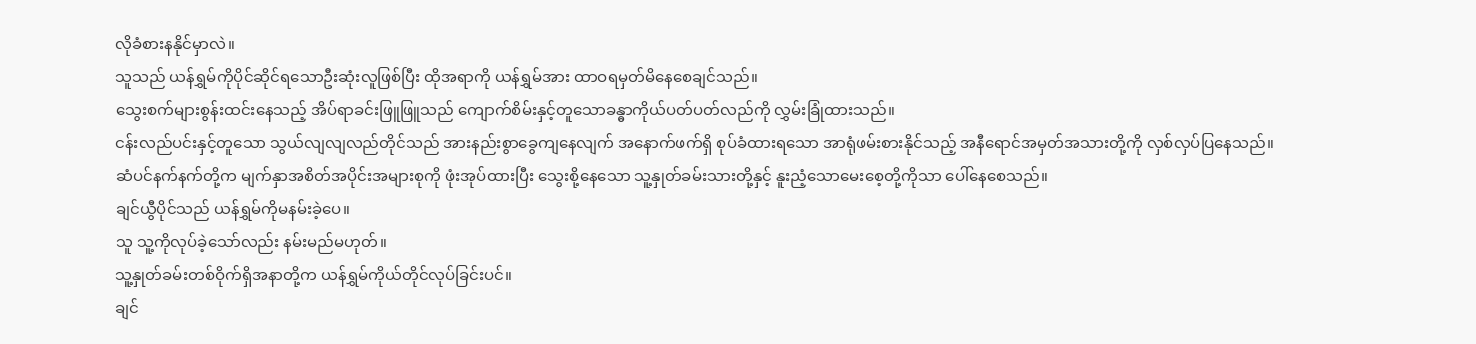လိုခံစားနနိုင်မှာလဲ။
သူသည် ယန်ရွှမ်ကိုပိုင်ဆိုင်ရသောဦးဆုံးလူဖြစ်ပြီး ထိုအရာကို ယန်ရွှမ်အား ထာဝရမှတ်မိနေစေချင်သည်။
သွေးစက်များစွန်းထင်းနေသည့် အိပ်ရာခင်းဖြူဖြူသည် ကျောက်စိမ်းနှင့်တူသောခန္ဓာကိုယ်ပတ်ပတ်လည်ကို လွှမ်းခြုံထားသည်။
ငန်းလည်ပင်းနှင့်တူသော သွယ်လျလျလည်တိုင်သည် အားနည်းစွာခွေကျနေလျက် အနောက်ဖက်ရှိ စုပ်ခံထားရသော အာရုံဖမ်းစားနိုင်သည့် အနီရောင်အမှတ်အသားတို့ကို လှစ်လှပ်ပြနေသည်။
ဆံပင်နက်နက်တို့က မျက်နှာအစိတ်အပိုင်းအများစုကို ဖုံးအုပ်ထားပြီး သွေးစို့နေသော သူ့နှုတ်ခမ်းသားတို့နှင့် နူးညံ့သောမေးစေ့တို့ကိုသာ ပေါ်နေစေသည်။
ချင်ယွီပိုင်သည် ယန်ရွှမ်ကိုမနမ်းခဲ့ပေ။
သူ သူ့ကိုလုပ်ခဲ့သော်လည်း နမ်းမည်မဟုတ်။
သူ့နှုတ်ခမ်းတစ်ဝိုက်ရှိအနာတို့က ယန်ရွှမ်ကိုယ်တိုင်လုပ်ခြင်းပင်။
ချင်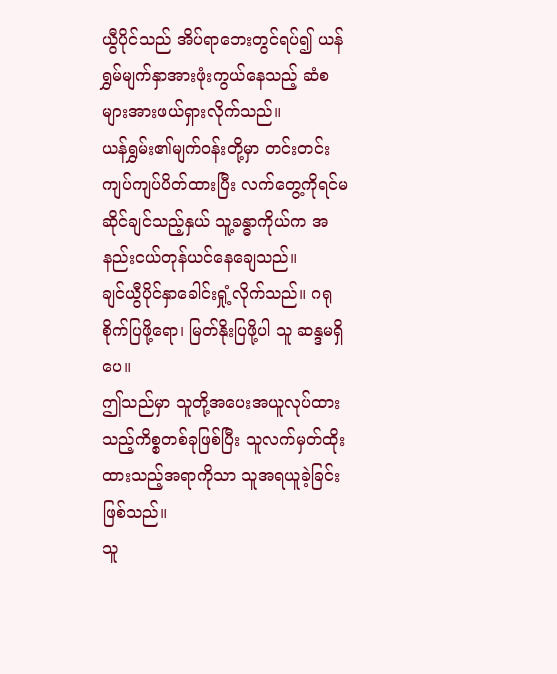ယွီပိုင်သည် အိပ်ရာဘေးတွင်ရပ်၍ ယန်ရွှမ်မျက်နှာအားဖုံးကွယ်နေသည့် ဆံစများအားဖယ်ရှားလိုက်သည်။
ယန်ရွှမ်း၏မျက်ဝန်းတို့မှာ တင်းတင်းကျပ်ကျပ်ပိတ်ထားပြီး လက်တွေ့ကိုရင်မဆိုင်ချင်သည့်နှယ် သူ့ခန္ဓာကိုယ်က အနည်းငယ်တုန်ယင်နေချေသည်။
ချင်ယွီပိုင်နှာခေါင်းရှုံ့လိုက်သည်။ ဂရုစိုက်ပြဖို့ရော၊ မြတ်နိုးပြဖို့ပါ သူ ဆန္ဒမရှိပေ။
ဤသည်မှာ သူတို့အပေးအယူလုပ်ထားသည့်ကိစ္စတစ်ခုဖြစ်ပြီး သူလက်မှတ်ထိုးထားသည့်အရာကိုသာ သူအရယူခဲ့ခြင်းဖြစ်သည်။
သူ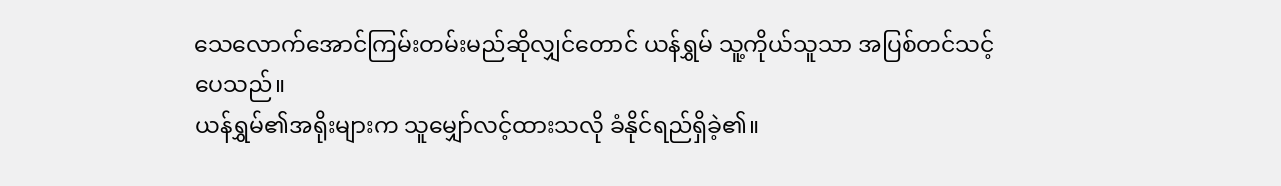သေလောက်အောင်ကြမ်းတမ်းမည်ဆိုလျှင်တောင် ယန်ရွှမ် သူ့ကိုယ်သူသာ အပြစ်တင်သင့်ပေသည်။
ယန်ရွှမ်၏အရိုးများက သူမျှော်လင့်ထားသလို ခံနိုင်ရည်ရှိခဲ့၏။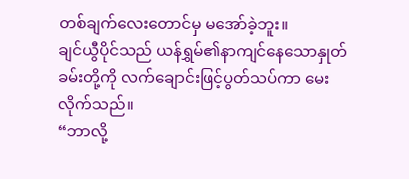တစ်ချက်လေးတောင်မှ မအော်ခဲ့ဘူး။
ချင်ယွီပိုင်သည် ယန်ရွှမ်၏နာကျင်နေသောနှုတ်ခမ်းတို့ကို လက်ချောင်းဖြင့်ပွတ်သပ်ကာ မေးလိုက်သည်။
“ဘာလို့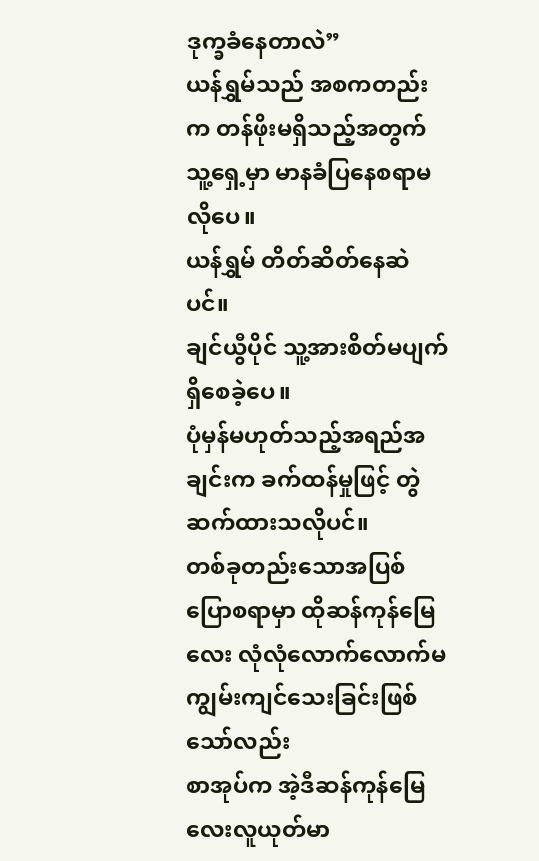ဒုက္ခခံနေတာလဲ”
ယန်ရွှမ်သည် အစကတည်းက တန်ဖိုးမရှိသည့်အတွက် သူ့ရှေ့မှာ မာနခံပြနေစရာမလိုပေ။
ယန်ရွှမ် တိတ်ဆိတ်နေဆဲပင်။
ချင်ယွီပိုင် သူ့အားစိတ်မပျက်ရှိစေခဲ့ပေ။
ပုံမှန်မဟုတ်သည့်အရည်အချင်းက ခက်ထန်မှုဖြင့် တွဲဆက်ထားသလိုပင်။
တစ်ခုတည်းသောအပြစ်ပြောစရာမှာ ထိုဆန်ကုန်မြေလေး လုံလုံလောက်လောက်မကျွမ်းကျင်သေးခြင်းဖြစ်သော်လည်း
စာအုပ်က အဲ့ဒီဆန်ကုန်မြေလေးလူယုတ်မာ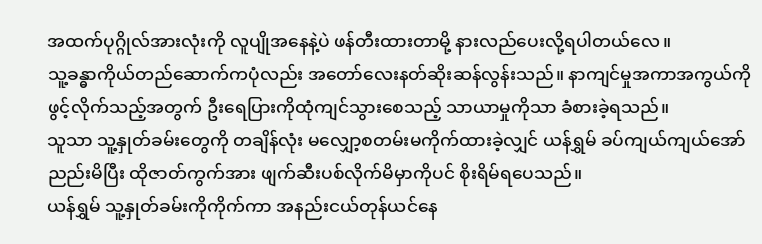အထက်ပုဂ္ဂိုလ်အားလုံးကို လူပျိုအနေနဲ့ပဲ ဖန်တီးထားတာမို့ နားလည်ပေးလို့ရပါတယ်လေ။
သူ့ခန္ဓာကိုယ်တည်ဆောက်ကပုံလည်း အတော်လေးနတ်ဆိုးဆန်လွန်းသည်။ နာကျင်မှုအကာအကွယ်ကိုဖွင့်လိုက်သည့်အတွက် ဦးရေပြားကိုထုံကျင်သွားစေသည့် သာယာမှုကိုသာ ခံစားခဲ့ရသည်။
သူသာ သူ့နှုတ်ခမ်းတွေကို တချိန်လုံး မလျှော့စတမ်းမကိုက်ထားခဲ့လျှင် ယန်ရွှမ် ခပ်ကျယ်ကျယ်အော်ညည်းမိပြီး ထိုဇာတ်ကွက်အား ဖျက်ဆီးပစ်လိုက်မိမှာကိုပင် စိုးရိမ်ရပေသည်။
ယန်ရွှမ် သူ့နှုတ်ခမ်းကိုကိုက်ကာ အနည်းငယ်တုန်ယင်နေ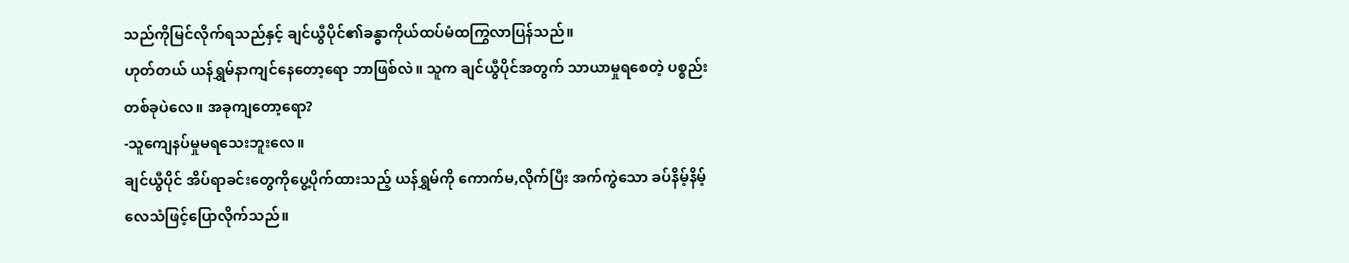သည်ကိုမြင်လိုက်ရသည်နှင့် ချင်ယွီပိုင်၏ခန္ဓာကိုယ်ထပ်မံထကြွလာပြန်သည်။
ဟုတ်တယ် ယန်ရွှမ်နာကျင်နေတော့ရော ဘာဖြစ်လဲ။ သူက ချင်ယွီပိုင်အတွက် သာယာမှုရစေတဲ့ ပစ္စည်းတစ်ခုပဲလေ။ အခုကျတော့ရော?
-သူကျေနပ်မှုမရသေးဘူးလေ။
ချင်ယွီပိုင် အိပ်ရာခင်းတွေကိုပွေ့ပိုက်ထားသည့် ယန်ရွှမ်ကို ကောက်မ,လိုက်ပြီး အက်ကွဲသော ခပ်နိမ့်နိမ့်လေသံဖြင့်ပြောလိုက်သည်။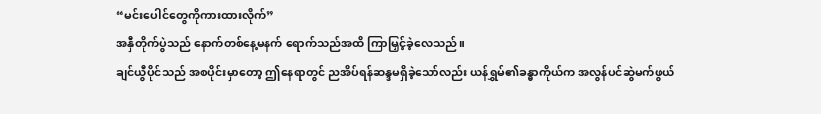“မင်းပေါင်တွေကိုကားထားလိုက်”
အနှီတိုက်ပွဲသည် နောက်တစ်နေ့မနက် ရောက်သည်အထိ ကြာမြှင့်ခဲ့လေသည်။
ချင်ယွီပိုင်သည် အစပိုင်းမှာတော့ ဤနေရာတွင် ညအိပ်ရန်ဆန္ဒမရှိခဲ့သော်လည်း ယန်ရွှမ်၏ခန္ဓာကိုယ်က အလွန်ပင်ဆွဲမက်ဖွယ်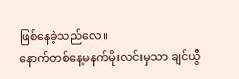ဖြစ်နေခဲ့သည်လေ။
နောက်တစ်နေ့မနက်မိုးလင်းမှသာ ချင်ယွီ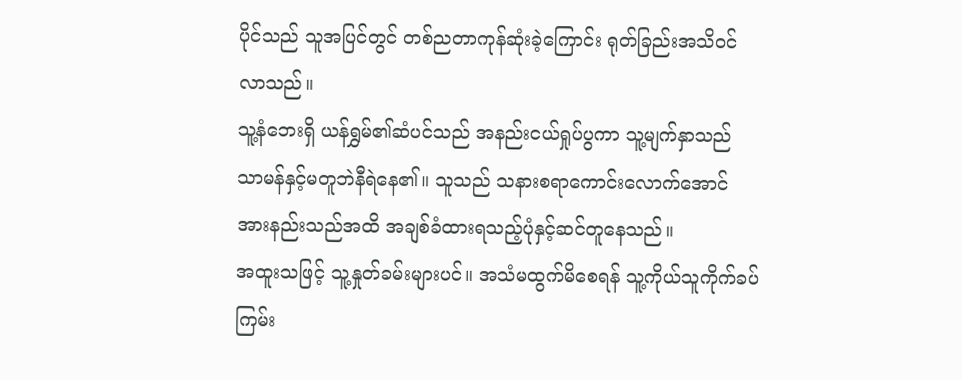ပိုင်သည် သူအပြင်တွင် တစ်ညတာကုန်ဆုံးခဲ့ကြောင်း ရုတ်ခြည်းအသိဝင်လာသည်။
သူ့နံဘေးရှိ ယန်ရွှမ်၏ဆံပင်သည် အနည်းငယ်ရှုပ်ပွကာ သူ့မျက်နှာသည် သာမန်နှင့်မတူဘဲနီရဲနေ၏။ သူသည် သနားစရာကောင်းလောက်အောင် အားနည်းသည်အထိ အချစ်ခံထားရသည့်ပုံနှင့်ဆင်တူနေသည်။
အထူးသဖြင့် သူ့နှုတ်ခမ်းများပင်။ အသံမထွက်မိစေရန် သူ့ကိုယ်သူကိုက်ခပ်ကြမ်း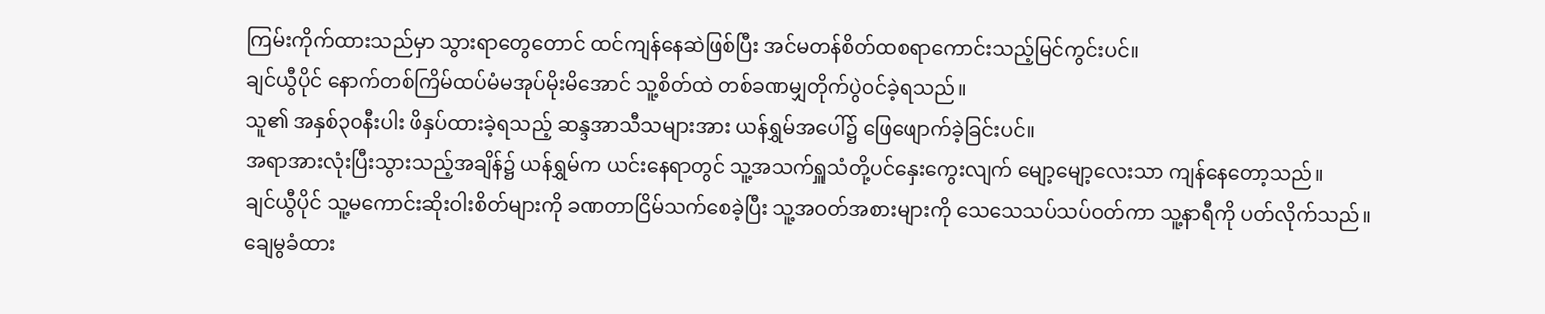ကြမ်းကိုက်ထားသည်မှာ သွားရာတွေတောင် ထင်ကျန်နေဆဲဖြစ်ပြီး အင်မတန်စိတ်ထစရာကောင်းသည့်မြင်ကွင်းပင်။
ချင်ယွီပိုင် နောက်တစ်ကြိမ်ထပ်မံမအုပ်မိုးမိအောင် သူ့စိတ်ထဲ တစ်ခဏမျှတိုက်ပွဲ၀င်ခဲ့ရသည်။
သူ၏ အနှစ်၃၀နီးပါး ဖိနှပ်ထားခဲ့ရသည့် ဆန္ဒအာသီသများအား ယန်ရွှမ်အပေါ်၌ ဖြေဖျောက်ခဲ့ခြင်းပင်။
အရာအားလုံးပြီးသွားသည့်အချိန်၌ ယန်ရွှမ်က ယင်းနေရာတွင် သူ့အသက်ရှူသံတို့ပင်နှေးကွေးလျက် မျော့မျော့လေးသာ ကျန်နေတော့သည်။
ချင်ယွီပိုင် သူ့မကောင်းဆိုးဝါးစိတ်များကို ခဏတာငြိမ်သက်စေခဲ့ပြီး သူ့အဝတ်အစားများကို သေသေသပ်သပ်ဝတ်ကာ သူ့နာရီကို ပတ်လိုက်သည်။
ချေမွခံထား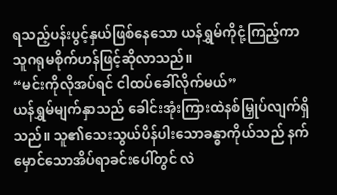ရသည့်ပန်းပွင့်နှယ်ဖြစ်နေသော ယန်ရွှမ်ကိုငုံ့ကြည့်ကာ သူဂရုမစိုက်ဟန်ဖြင့်ဆိုလာသည်။
“မင်းကိုလိုအပ်ရင် ငါထပ်ခေါ်လိုက်မယ်”
ယန်ရွှမ်မျက်နှာသည် ခေါင်းအုံးကြားထဲနစ်မြှုပ်လျက်ရှိသည်။ သူ၏သေးသွယ်ပိန်ပါးသောခန္ဓာကိုယ်သည် နက်မှောင်သောအိပ်ရာခင်းပေါ်တွင် လဲ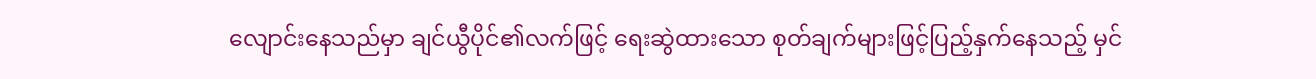လျောင်းနေသည်မှာ ချင်ယွီပိုင်၏လက်ဖြင့် ရေးဆွဲထားသော စုတ်ချက်များဖြင့်ပြည့်နှက်နေသည့် မှင်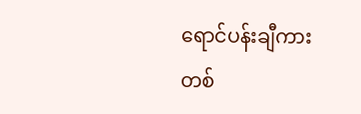ရောင်ပန်းချီကားတစ်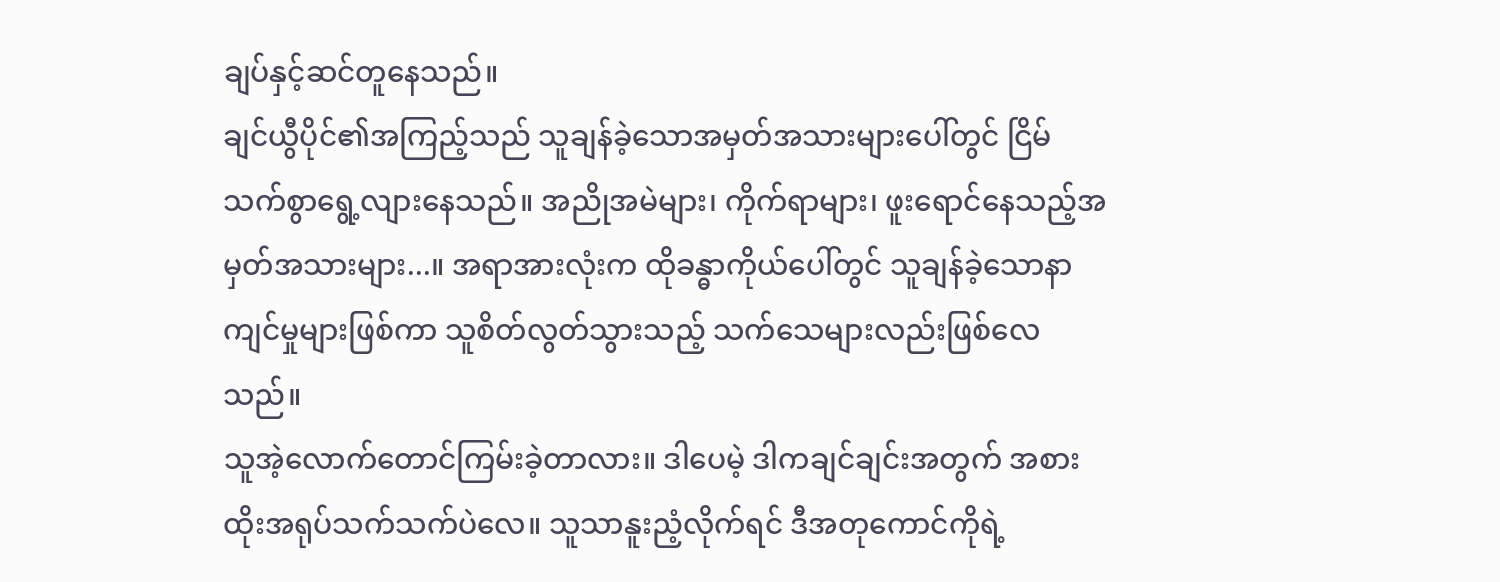ချပ်နှင့်ဆင်တူနေသည်။
ချင်ယွီပိုင်၏အကြည့်သည် သူချန်ခဲ့သောအမှတ်အသားများပေါ်တွင် ငြိမ်သက်စွာရွေ့လျားနေသည်။ အညိုအမဲများ၊ ကိုက်ရာများ၊ ဖူးရောင်နေသည့်အမှတ်အသားများ...။ အရာအားလုံးက ထိုခန္ဓာကိုယ်ပေါ်တွင် သူချန်ခဲ့သောနာကျင်မှုများဖြစ်ကာ သူစိတ်လွတ်သွားသည့် သက်သေများလည်းဖြစ်လေသည်။
သူအဲ့လောက်တောင်ကြမ်းခဲ့တာလား။ ဒါပေမဲ့ ဒါကချင်ချင်းအတွက် အစားထိုးအရုပ်သက်သက်ပဲလေ။ သူသာနူးညံ့လိုက်ရင် ဒီအတုကောင်ကိုရဲ့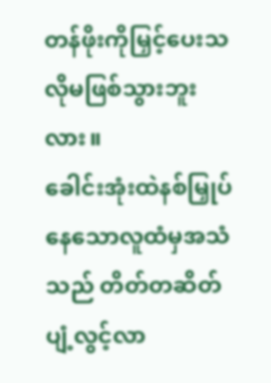တန်ဖိုးကိုမြှင့်ပေးသလိုမဖြစ်သွားဘူးလား။
ခေါင်းအုံးထဲနစ်မြှုပ်နေသောလူထံမှအသံသည် တိတ်တဆိတ်ပျံ့လွင့်လာ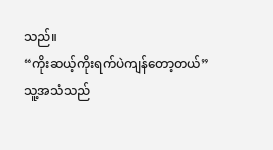သည်။
“ကိုးဆယ့်ကိုးရက်ပဲကျန်တော့တယ်”
သူ့အသံသည်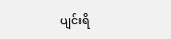ပျင်းရိ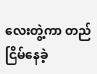လေးတွဲ့ကာ တည်ငြိမ်နေခဲ့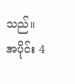သည်။
အပိုင်း 4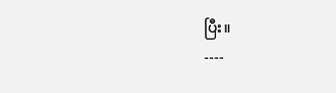ပြီး။
----